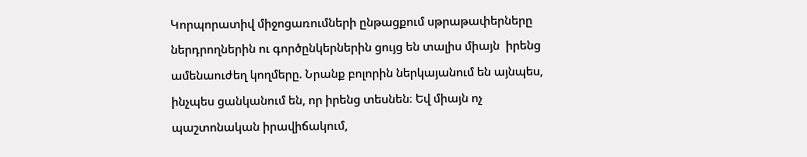Կորպորատիվ միջոցառումների ընթացքում սթրաթափերները ներդրողներին ու գործընկերներին ցույց են տալիս միայն  իրենց ամենաուժեղ կողմերը. Նրանք բոլորին ներկայանում են այնպես, ինչպես ցանկանում են, որ իրենց տեսնեն։ Եվ միայն ոչ պաշտոնական իրավիճակում,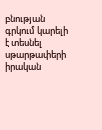բնության գրկում կարելի է տեսնել սթարթափերի իրական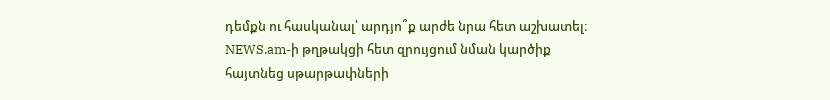դեմքն ու հասկանալ՝ արդյո՞ք արժե նրա հետ աշխատել։ NEWS.am-ի թղթակցի հետ զրույցում նման կարծիք  հայտնեց սթարթափների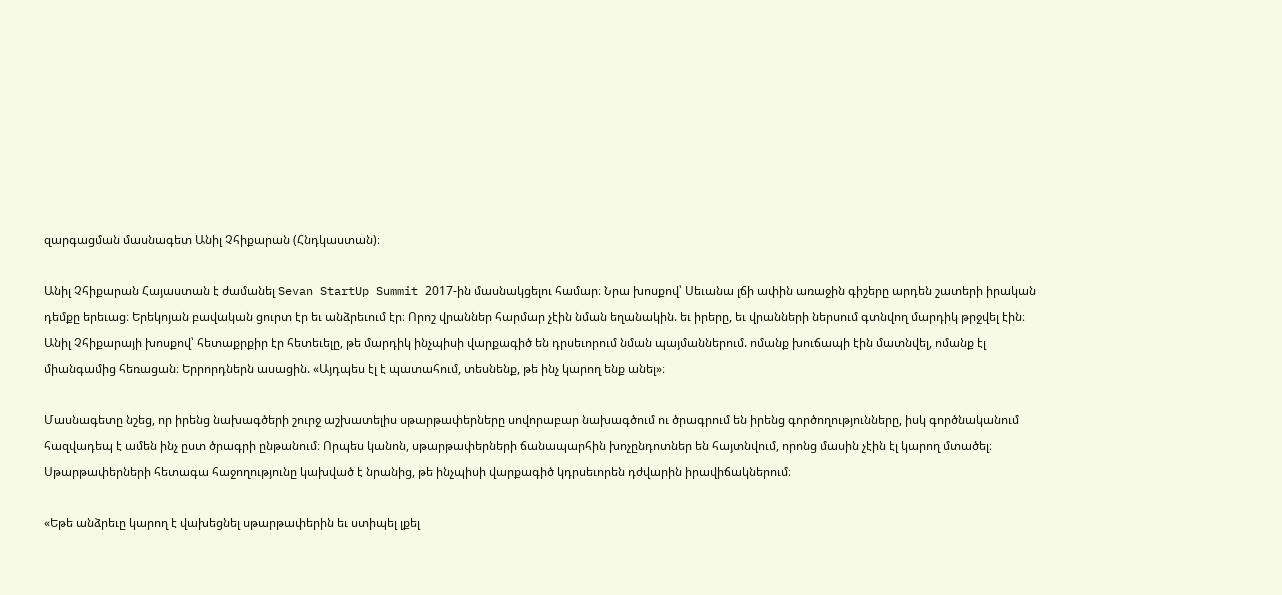զարգացման մասնագետ Անիլ Չհիքարան (Հնդկաստան)։

Անիլ Չհիքարան Հայաստան է ժամանել Sevan StartUp Summit 2017-ին մասնակցելու համար։ Նրա խոսքով՝ Սեւանա լճի ափին առաջին գիշերը արդեն շատերի իրական դեմքը երեւաց։ Երեկոյան բավական ցուրտ էր եւ անձրեւում էր։ Որոշ վրաններ հարմար չէին նման եղանակին. եւ իրերը, եւ վրանների ներսում գտնվող մարդիկ թրջվել էին։ Անիլ Չհիքարայի խոսքով՝ հետաքրքիր էր հետեւելը, թե մարդիկ ինչպիսի վարքագիծ են դրսեւորում նման պայմաններում. ոմանք խուճապի էին մատնվել, ոմանք էլ միանգամից հեռացան։ Երրորդներն ասացին. «Այդպես էլ է պատահում, տեսնենք, թե ինչ կարող ենք անել»։

Մասնագետը նշեց, որ իրենց նախագծերի շուրջ աշխատելիս սթարթափերները սովորաբար նախագծում ու ծրագրում են իրենց գործողությունները, իսկ գործնականում հազվադեպ է ամեն ինչ ըստ ծրագրի ընթանում։ Որպես կանոն, սթարթափերների ճանապարհին խոչընդոտներ են հայտնվում, որոնց մասին չէին էլ կարող մտածել։ Սթարթափերների հետագա հաջողությունը կախված է նրանից, թե ինչպիսի վարքագիծ կդրսեւորեն դժվարին իրավիճակներում։

«Եթե անձրեւը կարող է վախեցնել սթարթափերին եւ ստիպել լքել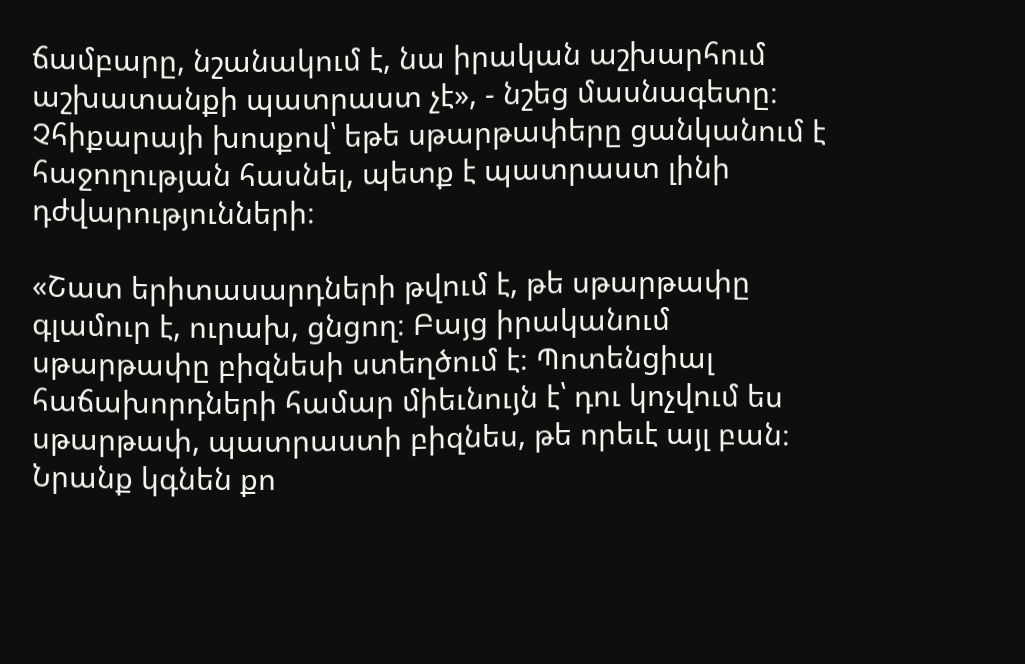ճամբարը, նշանակում է, նա իրական աշխարհում աշխատանքի պատրաստ չէ», - նշեց մասնագետը։ Չհիքարայի խոսքով՝ եթե սթարթափերը ցանկանում է հաջողության հասնել, պետք է պատրաստ լինի դժվարությունների։

«Շատ երիտասարդների թվում է, թե սթարթափը գլամուր է, ուրախ, ցնցող։ Բայց իրականում սթարթափը բիզնեսի ստեղծում է։ Պոտենցիալ հաճախորդների համար միեւնույն է՝ դու կոչվում ես սթարթափ, պատրաստի բիզնես, թե որեւէ այլ բան։ Նրանք կգնեն քո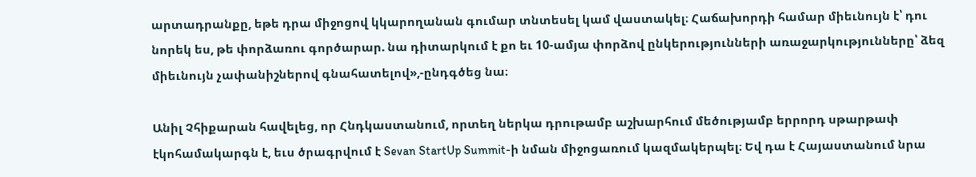արտադրանքը, եթե դրա միջոցով կկարողանան գումար տնտեսել կամ վաստակել։ Հաճախորդի համար միեւնույն է՝ դու նորեկ ես, թե փորձառու գործարար. նա դիտարկում է քո եւ 10-ամյա փորձով ընկերությունների առաջարկությունները՝ ձեզ միեւնույն չափանիշներով գնահատելով»,-ընդգծեց նա։

Անիլ Չհիքարան հավելեց, որ Հնդկաստանում, որտեղ ներկա դրութամբ աշխարհում մեծությամբ երրորդ սթարթափ էկոհամակարգն է, եւս ծրագրվում է Sevan StartUp Summit-ի նման միջոցառում կազմակերպել։ Եվ դա է Հայաստանում նրա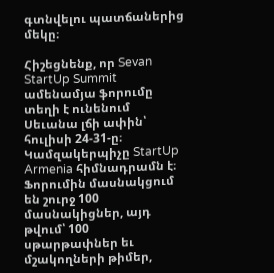գտնվելու պատճաներից մեկը։

Հիշեցնենք, որ Sevan StartUp Summit ամենամյա ֆորումը տեղի է ունենում Սեւանա լճի ափին՝ հուլիսի 24-31-ը։ Կամզակերպիչը StartUp Armenia հիմնադրամն է։ Ֆորումին մասնակցում են շուրջ 100 մասնակիցներ, այդ թվում՝ 100 սթարթափներ եւ մշակողների թիմեր,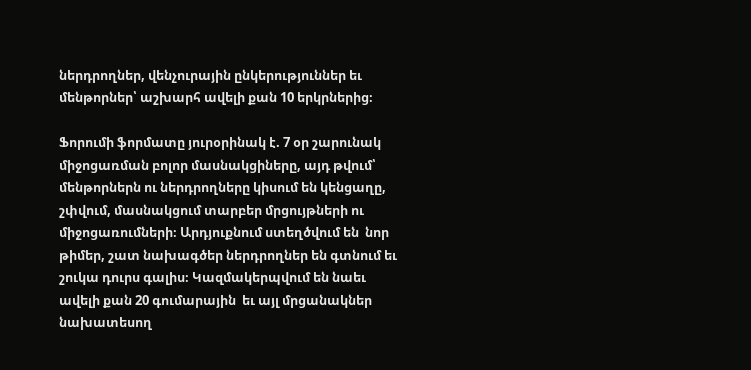ներդրողներ, վենչուրային ընկերություններ եւ մենթորներ՝ աշխարհ ավելի քան 10 երկրներից։

Ֆորումի ֆորմատը յուրօրինակ է. 7 օր շարունակ միջոցառման բոլոր մասնակցիները, այդ թվում՝ մենթորներն ու ներդրողները կիսում են կենցաղը, շփվում, մասնակցում տարբեր մրցույթների ու միջոցառումների։ Արդյուքնում ստեղծվում են  նոր թիմեր, շատ նախագծեր ներդրողներ են գտնում եւ շուկա դուրս գալիս։ Կազմակերպվում են նաեւ ավելի քան 20 գումարային  եւ այլ մրցանակներ նախատեսող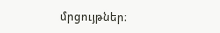մրցույթներ։